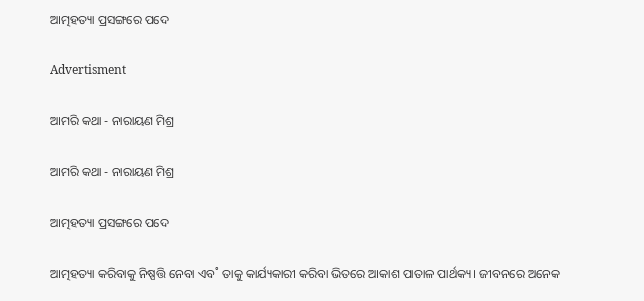ଆତ୍ମହତ୍ୟା ପ୍ରସଙ୍ଗରେ ପଦେ

Advertisment

ଆମରି କଥା - ନାରାୟଣ ମିଶ୍ର

ଆମରି କଥା - ନାରାୟଣ ମିଶ୍ର

ଆତ୍ମହତ୍ୟା ପ୍ରସଙ୍ଗରେ ପଦେ

ଆତ୍ମହତ୍ୟା କରିବାକୁ ନିଷ୍ପତ୍ତି ନେବା ଏବ˚ ତାକୁ କାର୍ଯ୍ୟକାରୀ କରିବା ଭିତରେ ଆକାଶ ପାତାଳ ପାର୍ଥକ୍ୟ। ଜୀବନରେ ଅନେକ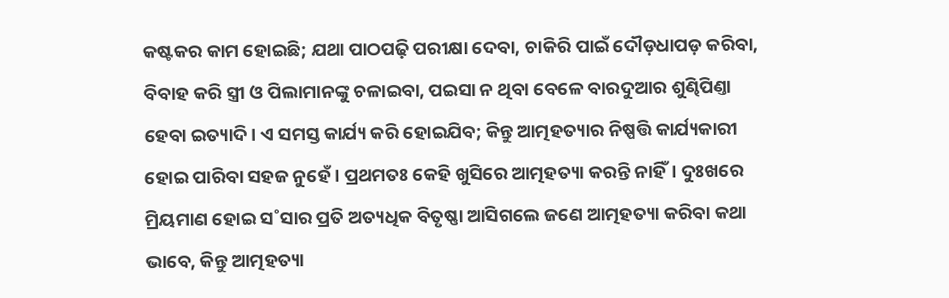କଷ୍ଟକର କାମ ହୋଇଛି; ଯଥା ପାଠପଢ଼ି ପରୀକ୍ଷା ଦେବା, ଚାକିରି ପାଇଁ ଦୌଡ଼ଧାପଡ଼ କରିବା, ବିବାହ କରି ସ୍ତ୍ରୀ ଓ ପିଲାମାନଙ୍କୁ ଚଳାଇବା, ପଇସା ନ ଥିବା ବେଳେ ବାରଦୁଆର ଶୁଣ୍ଢିପିଣ୍ତା ହେବା ଇତ୍ୟାଦି। ଏ ସମସ୍ତ କାର୍ଯ୍ୟ କରି ହୋଇଯିବ; କିନ୍ତୁ ଆତ୍ମହତ୍ୟାର ନିଷ୍ପତ୍ତି କାର୍ଯ୍ୟକାରୀ ହୋଇ ପାରିବା ସହଜ ନୁହେଁ। ପ୍ରଥମତଃ କେହି ଖୁସିରେ ଆତ୍ମହତ୍ୟା କରନ୍ତି ନାହିଁ। ଦୁଃଖରେ ମ୍ରିୟମାଣ ହୋଇ ସ˚ସାର ପ୍ରତି ଅତ୍ୟଧିକ ବିତୃଷ୍ଣା ଆସିଗଲେ ଜଣେ ଆତ୍ମହତ୍ୟା କରିବା କଥା ଭାବେ, କିନ୍ତୁ ଆତ୍ମହତ୍ୟା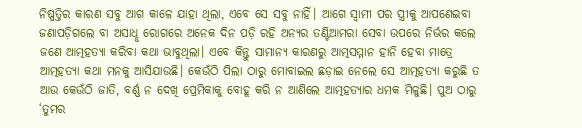ନିଷ୍ପତ୍ତିର କାରଣ ସବୁ ଆଗ କାଳେ ଯାହା ଥିଲା, ଏବେ ସେ ସବୁ ନାହିଁ। ଆଗେ ସ୍ବାମୀ ପର ସ୍ତ୍ରୀକୁ ଆପଣେଇବା ଜଣାପଡ଼ିଗଲେ ବା ଅସାଧୢ ରୋଗରେ ଅନେକ ଦିନ ପଡ଼ି ରହି ଅନ୍ୟର ତଣ୍ଟିଆମରା ସେବା ଉପରେ ନିର୍ଭର କଲେ ଜଣେ ଆତ୍ମହତ୍ୟା କରିବା କଥା ଭାବୁଥିଲା। ଏବେ କିନ୍ତୁ ସାମାନ୍ୟ କାରଣରୁ ଆତ୍ମସମ୍ମାନ ହାନି ହେବା ମାତ୍ରେ ଆତ୍ମହତ୍ୟା କଥା ମନକୁ ଆସିଯାଉଛି। କେଉଁଠି ପିଲା ଠାରୁ ମୋବାଇଲ ଛଡ଼ାଇ ନେଲେ ସେ ଆତ୍ମହତ୍ୟା କରୁଛି ତ ଆଉ କେଉଁଠି ଜାତି, ବର୍ଣ୍ଣ ନ ଦେଖି ପ୍ରେମିକାକୁ ବୋହୂ କରି ନ ଆଣିଲେ ଆତ୍ମହତ୍ୟାର ଧମକ ମିଳୁଛି। ପୁଅ ଠାରୁ ‘ତୁମର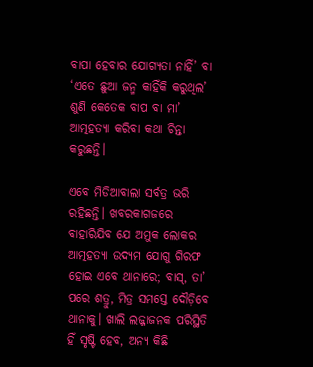ବାପା ହେବାର ଯୋଗ୍ୟତା ନାହିଁ’ ବା ‘ଏତେ ଛୁଆ ଜନ୍ମ କାହିଁକି କରୁଥିଲ’ ଶୁଣି କେତେକ ବାପ ବା ମା’ ଆତ୍ମହତ୍ୟା କରିବା କଥା ଚିନ୍ତା କରୁଛନ୍ତି।

ଏବେ ମିଡିଆବାଲା ସର୍ବତ୍ର ଭରି ରହିଛନ୍ତି। ଖବରକାଗଜରେ ବାହାରିଯିବ ଯେ ଅମୁକ ଲୋକର ଆତ୍ମହତ୍ୟା ଉଦ୍ୟମ ଯୋଗୁ ଗିରଫ ହୋଇ ଏବେ ଥାନାରେ; ବାସ୍‌, ତା’ ପରେ ଶତ୍ରୁ, ମିତ୍ର ସମସ୍ତେ ଦୌଡ଼ିବେ ଥାନାକୁ। ଖାଲି ଲଜ୍ଜାଜନକ ପରିସ୍ଥିତି ହିଁ ସୃଷ୍ଟି ହେବ, ଅନ୍ୟ କିଛି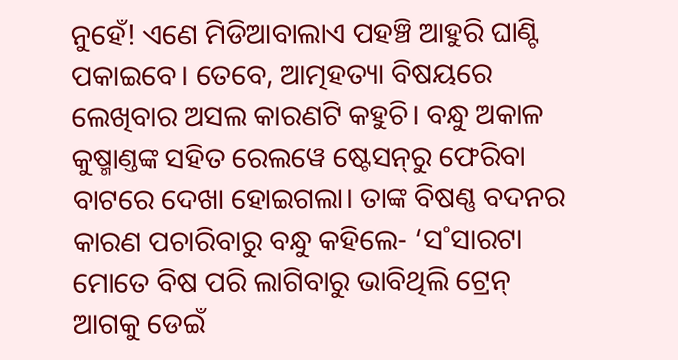ନୁହେଁ! ଏଣେ ମିଡିଆବାଲାଏ ପହଞ୍ଚି ଆହୁରି ଘାଣ୍ଟି ପକାଇବେ। ତେବେ, ଆତ୍ମହତ୍ୟା ବିଷୟରେ ଲେଖିବାର ଅସଲ କାରଣଟି କହୁଚି। ବନ୍ଧୁ ଅକାଳ କୁଷ୍ମାଣ୍ତଙ୍କ ସହିତ ରେଲୱେ ଷ୍ଟେସନ୍‌ରୁ ଫେରିବା ବାଟରେ ଦେଖା ହୋଇଗଲା। ତାଙ୍କ ବିଷଣ୍ଣ ବଦନର କାରଣ ପଚାରିବାରୁ ବନ୍ଧୁ କହିଲେ- ‘ସ˚ସାରଟା ମୋତେ ବିଷ ପରି ଲାଗିବାରୁ ଭାବିଥିଲି ଟ୍ରେନ୍‌ ଆଗକୁ ଡେଇଁ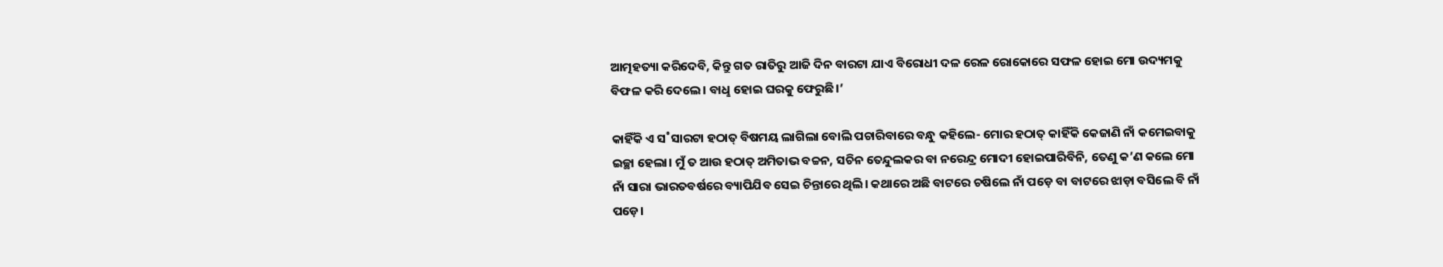ଆତ୍ମହତ୍ୟା କରିଦେବି, କିନ୍ତୁ ଗତ ରାତିରୁ ଆଜି ଦିନ ବାରଟା ଯାଏ ବିରୋଧୀ ଦଳ ରେଳ ରୋକୋରେ ସଫଳ ହୋଇ ମୋ ଉଦ୍ୟମକୁ ବିଫଳ କରି ଦେଲେ। ବାଧୢ ହୋଇ ଘରକୁ ଫେରୁଛି।’

କାହିଁକି ଏ ସ˚ସାରଟା ହଠାତ୍‌ ବିଷମୟ ଲାଗିଲା ବୋଲି ପଚାରିବାରେ ବନ୍ଧୁ କହିଲେ- ମୋର ହଠାତ୍‌ କାହିଁକି କେଜାଣି ନାଁ କମେଇବାକୁ ଇଚ୍ଛା ହେଲା। ମୁଁ ତ ଆଉ ହଠାତ୍‌ ଅମିତାଭ ବଚ୍ଚନ, ସଚିନ ତେନ୍ଦୁଲକର ବା ନରେନ୍ଦ୍ର ମୋଦୀ ହୋଇପାରିବିନି, ତେଣୁ କ’ଣ କଲେ ମୋ ନାଁ ସାରା ଭାରତବର୍ଷରେ ବ୍ୟାପିଯିବ ସେଇ ଚିନ୍ତାରେ ଥିଲି। କଥାରେ ଅଛି ବାଟରେ ଚଷିଲେ ନାଁ ପଡ଼େ ବା ବାଟରେ ଝାଡ଼ା ବସିଲେ ବି ନାଁ ପଡ଼େ।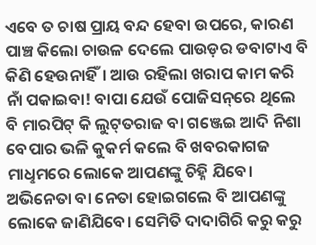ଏବେ ତ ଚାଷ ପ୍ରାୟ ବନ୍ଦ ହେବା ଉପରେ, କାରଣ ପାଞ୍ଚ କିଲୋ ଚାଉଳ ଦେଲେ ପାଉଡ଼ର ଡବାଟାଏ ବି କିଣି ହେଉନାହିଁ। ଆଉ ରହିଲା ଖରାପ କାମ କରି ନାଁ ପକାଇବା! ବାପା ଯେଉଁ ପୋଜିସନ୍‌ରେ ଥିଲେ ବି ମାରପିଟ୍‌ କି ଲୁଟ୍‌ତରାଜ ବା ଗଞ୍ଜେଇ ଆଦି ନିଶା ବେପାର ଭଳି କୁକର୍ମ କଲେ ବି ଖବରକାଗଜ ମାଧୢମରେ ଲୋକେ ଆପଣଙ୍କୁ ଚିହ୍ନି ଯିବେ। ଅଭିନେତା ବା ନେତା ହୋଇଗଲେ ବି ଆପଣଙ୍କୁ ଲୋକେ ଜାଣିଯିବେ। ସେମିତି ଦାଦାଗିରି କରୁ କରୁ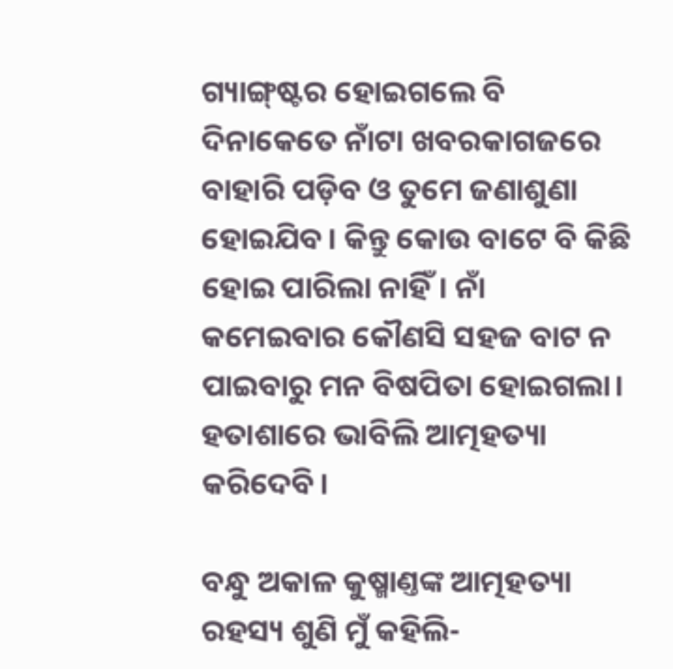ଗ୍ୟାଙ୍ଗ୍‌ଷ୍ଟର ହୋଇଗଲେ ବି ଦିନାକେତେ ନାଁଟା ଖବରକାଗଜରେ ବାହାରି ପଡ଼ିବ ଓ ତୁମେ ଜଣାଶୁଣା ହୋଇଯିବ। କିନ୍ତୁ କୋଉ ବାଟେ ବି କିଛି ହୋଇ ପାରିଲା ନାହିଁ। ନାଁ କମେଇବାର କୌଣସି ସହଜ ବାଟ ନ ପାଇବାରୁ ମନ ବିଷପିତା ହୋଇଗଲା। ହତାଶାରେ ଭାବିଲି ଆତ୍ମହତ୍ୟା କରିଦେବି।

ବନ୍ଧୁ ଅକାଳ କୁଷ୍ମାଣ୍ତଙ୍କ ଆତ୍ମହତ୍ୟା ରହସ୍ୟ ଶୁଣି ମୁଁ କହିଲି-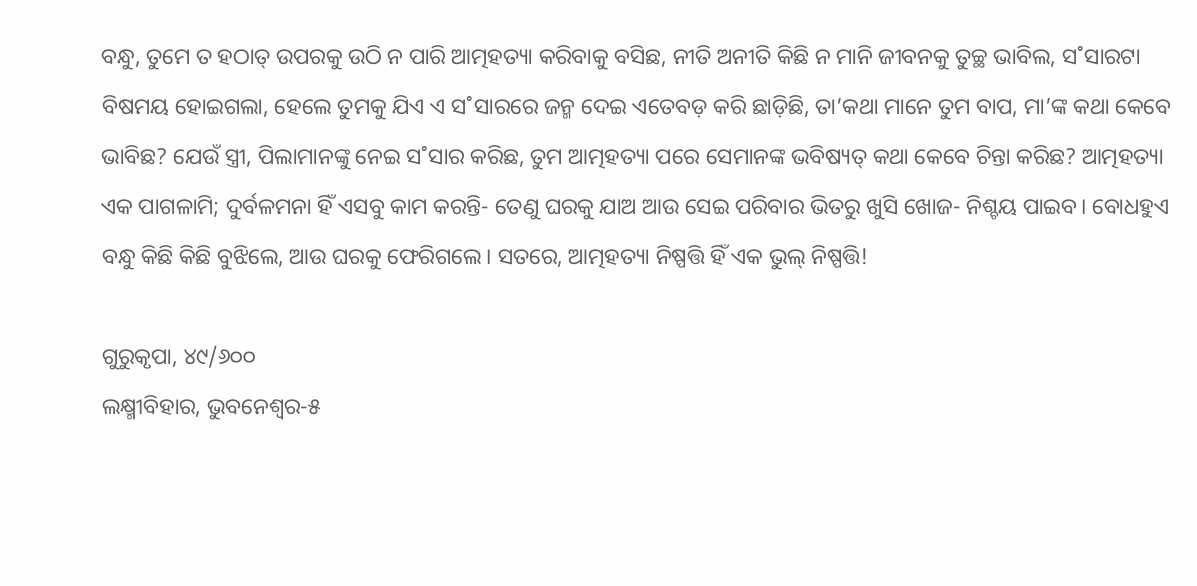ବନ୍ଧୁ, ତୁମେ ତ ହଠାତ୍‌ ଉପରକୁ ଉଠି ନ ପାରି ଆତ୍ମହତ୍ୟା କରିବାକୁ ବସିଛ, ନୀତି ଅନୀତି କିଛି ନ ମାନି ଜୀବନକୁ ତୁଚ୍ଛ ଭାବିଲ, ସ˚ସାରଟା ବିଷମୟ ହୋଇଗଲା, ହେଲେ ତୁମକୁ ଯିଏ ଏ ସ˚ସାରରେ ଜନ୍ମ ଦେଇ ଏତେବଡ଼ କରି ଛାଡ଼ିଛି, ତା’କଥା ମାନେ ତୁମ ବାପ, ମା’ଙ୍କ କଥା କେବେ ଭାବିଛ? ଯେଉଁ ସ୍ତ୍ରୀ, ପିଲାମାନଙ୍କୁ ନେଇ ସ˚ସାର କରିଛ, ତୁମ ଆତ୍ମହତ୍ୟା ପରେ ସେମାନଙ୍କ ଭବିଷ୍ୟତ୍‌ କଥା କେବେ ଚିନ୍ତା କରିଛ? ଆତ୍ମହତ୍ୟା ଏକ ପାଗଳାମି; ଦୁର୍ବଳମନା ହିଁ ଏସବୁ କାମ କରନ୍ତି- ତେଣୁ ଘରକୁ ଯାଅ ଆଉ ସେଇ ପରିବାର ଭିତରୁ ଖୁସି ଖୋଜ- ନିଶ୍ଚୟ ପାଇବ। ବୋଧହୁଏ ବନ୍ଧୁ କିଛି କିଛି ବୁଝିଲେ, ଆଉ ଘରକୁ ଫେରିଗଲେ। ସତରେ, ଆତ୍ମହତ୍ୟା ନିଷ୍ପତ୍ତି ହିଁ ଏକ ଭୁଲ୍‌ ନିଷ୍ପତ୍ତି!

ଗୁରୁକୃପା, ୪୯/୬୦୦
ଲକ୍ଷ୍ମୀବିହାର, ଭୁବନେଶ୍ବର-୫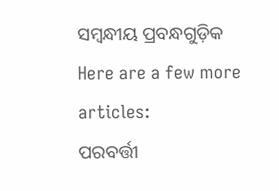ସମ୍ବନ୍ଧୀୟ ପ୍ରବନ୍ଧଗୁଡ଼ିକ
Here are a few more articles:
ପରବର୍ତ୍ତୀ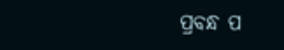ପ୍ରବନ୍ଧ ପ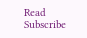Read
Subscribe